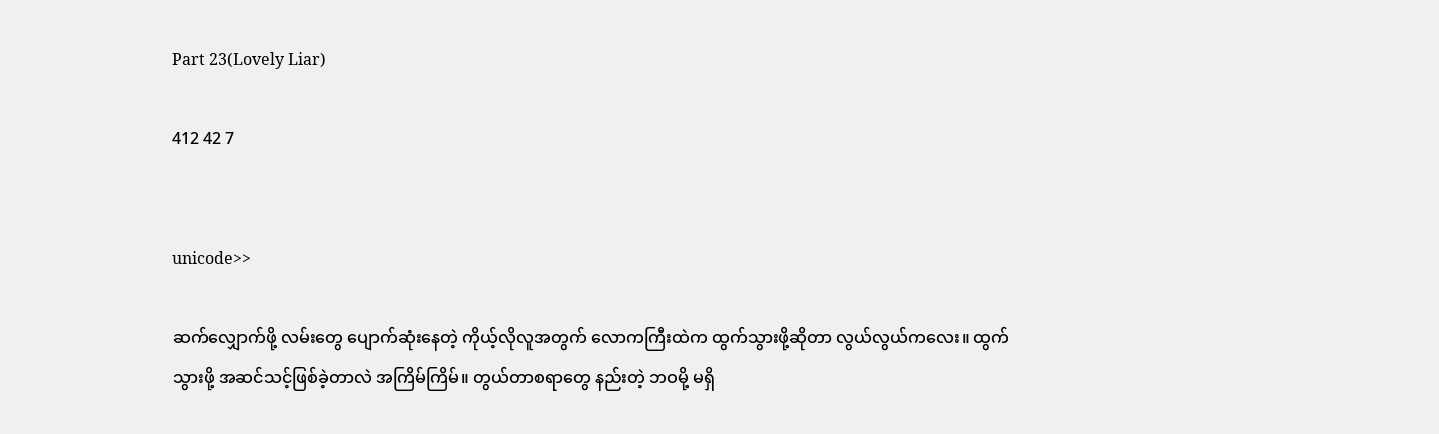Part 23(Lovely Liar)

412 42 7


unicode>>

ဆက်လျှောက်ဖို့ လမ်းတွေ ပျောက်ဆုံးနေတဲ့ ကိုယ့်လိုလူအတွက် လောကကြီးထဲက ထွက်သွားဖို့ဆိုတာ လွယ်လွယ်ကလေး။ ထွက်သွားဖို့ အဆင်သင့်ဖြစ်ခဲ့တာလဲ အကြိမ်ကြိမ်။ တွယ်တာစရာတွေ နည်းတဲ့ ဘဝမို့ မရှိ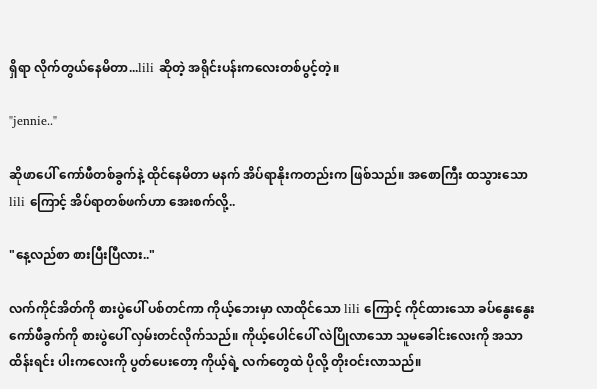ရှိရာ လိုက်တွယ်နေမိတာ...lili ဆိုတဲ့ အရိုင်းပန်းကလေးတစ်ပွင့်တဲ့။

"jennie.."

ဆိုဖာပေါ် ကော်ဖီတစ်ခွက်နဲ့ ထိုင်နေမိတာ မနက် အိပ်ရာနိုးကတည်းက ဖြစ်သည်။ အစောကြီး ထသွားသော lili ကြောင့် အိပ်ရာတစ်ဖက်ဟာ အေးစက်လို့..

"နေ့လည်စာ စားပြီးပြီလား.."

လက်ကိုင်အိတ်ကို စားပွဲပေါ် ပစ်တင်ကာ ကိုယ့်ဘေးမှာ လာထိုင်သော lili ကြောင့် ကိုင်ထားသော ခပ်နွေးနွေး ကော်ဖီခွက်ကို စားပွဲပေါ် လှမ်းတင်လိုက်သည်။ ကိုယ့်ပေါင်ပေါ် လဲပြိုလာသော သူမခေါင်းလေးကို အသာထိန်းရင်း ပါးကလေးကို ပွတ်ပေးတော့ ကိုယ့်ရဲ့ လက်တွေထဲ ပိုလို့ တိုးဝင်းလာသည်။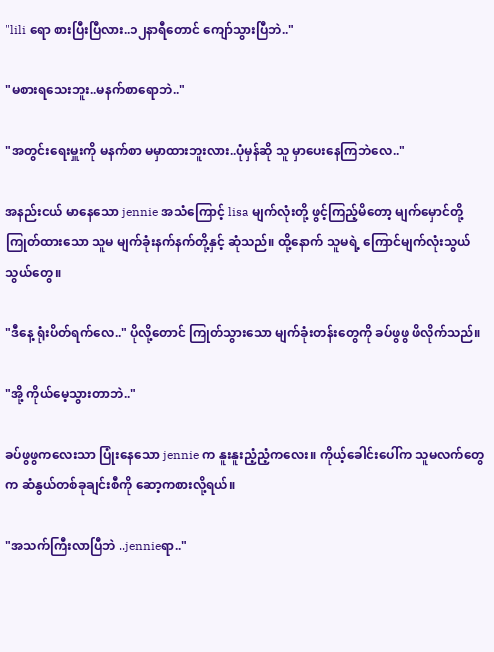"lili ရော စားပြီးပြီလား..၁၂နာရီတောင် ကျော်သွားပြီဘဲ.."

"မစားရသေးဘူး..မနက်စာရောဘဲ.."

"အတွင်းရေးမှူးကို မနက်စာ မမှာထားဘူးလား..ပုံမှန်ဆို သူ မှာပေးနေကြဘဲလေ.."

အနည်းငယ် မာနေသော jennie အသံကြောင့် lisa မျက်လုံးတို့ ဖွင့်ကြည့်မိတော့ မျက်မှောင်တို့ ကြုတ်ထားသော သူမ မျက်ခုံးနက်နက်တို့နှင့် ဆုံသည်။ ထို့နောက် သူမရဲ့ ကြောင်မျက်လုံးသွယ်သွယ်တွေ။

"ဒီနေ့ ရုံးပိတ်ရက်လေ.." ပိုလို့တောင် ကြုတ်သွားသော မျက်ခုံးတန်းတွေကို ခပ်ဖွဖွ ဖိလိုက်သည်။

"အို့ ကိုယ်မေ့သွားတာဘဲ.."

ခပ်ဖွဖွကလေးသာ ပြုံးနေသော jennie က နူးနူးညံ့ညံ့ကလေး။ ကိုယ့်ခေါင်းပေါ်က သူမလက်တွေက ဆံနွယ်တစ်ခုချင်းစီကို ဆော့ကစားလို့ရယ်။

"အသက်ကြီးလာပြီဘဲ ..jennieရာ.."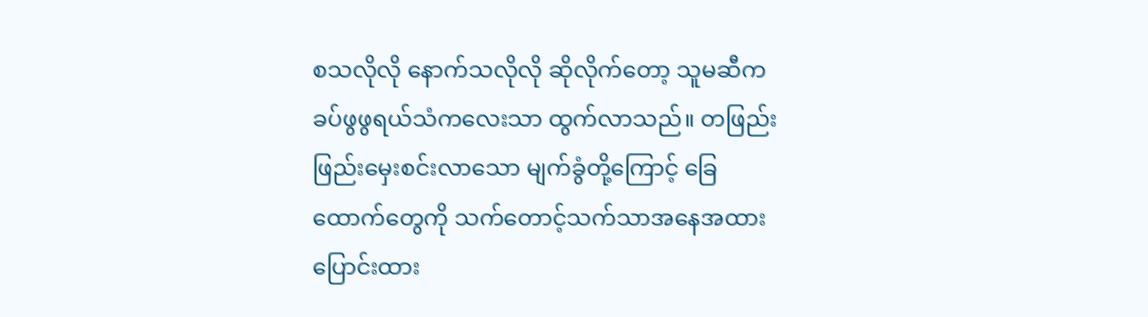စသလိုလို နောက်သလိုလို ဆိုလိုက်တော့ သူမဆီက ခပ်ဖွဖွရယ်သံကလေးသာ ထွက်လာသည်။ တဖြည်းဖြည်းမှေးစင်းလာသော မျက်ခွံတို့ကြောင့် ခြေထောက်တွေကို သက်တောင့်သက်သာအနေအထား ပြောင်းထား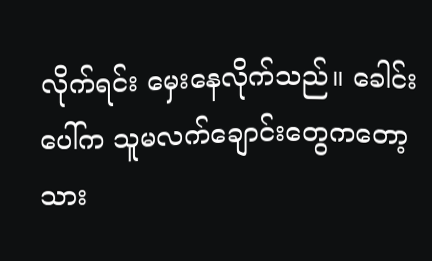လိုက်ရင်း မှေးနေလိုက်သည်။ ခေါင်းပေါ်က သူမလက်ချောင်းတွေကတော့ သား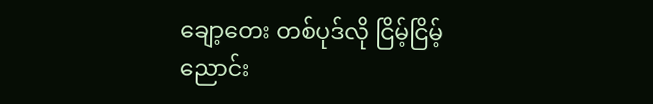ချော့တေး တစ်ပုဒ်လို ငြိမ့်ငြိမ့်ညောင်း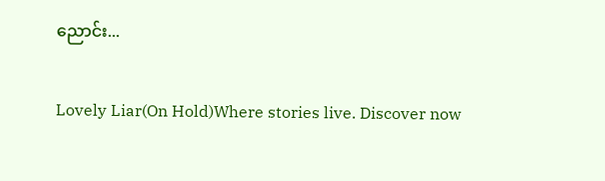ညောင်း...

Lovely Liar(On Hold)Where stories live. Discover now